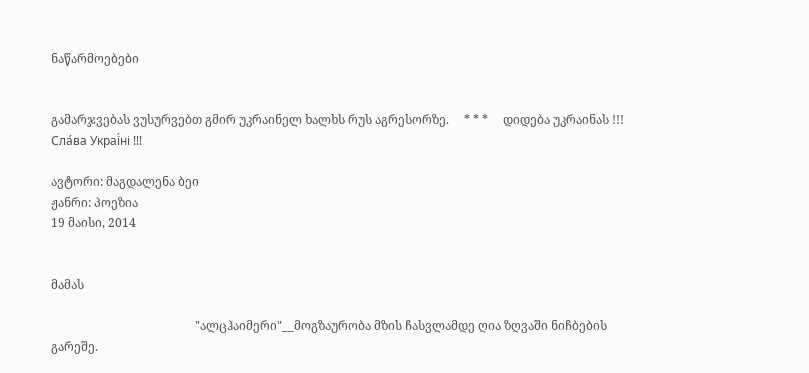ნაწარმოებები


გამარჯვებას ვუსურვებთ გმირ უკრაინელ ხალხს რუს აგრესორზე.     * * *     დიდება უკრაინას !!! Сла́ва Украї́ні !!!

ავტორი: მაგდალენა ბეი
ჟანრი: პოეზია
19 მაისი, 2014


მამას

                                                "ალცჰაიმერი"__მოგზაურობა მზის ჩასვლამდე ღია ზღვაში ნიჩბების გარეშე.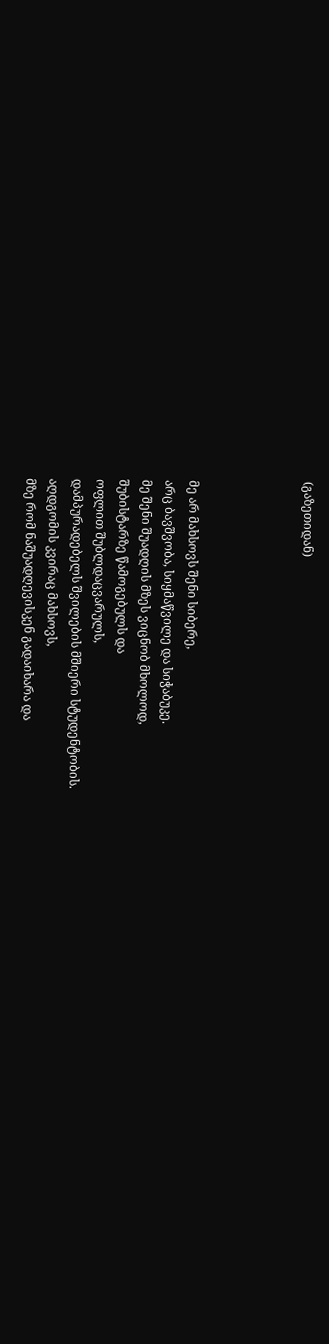(გაზეთიდან)




მე არ მახსოვს შენი სიბერე,
არც ბავშვობა, სიყმაწვილე და სიჭაბუკე.
მე შენი შუადღის მზეს ვიცნობ მხოლოდ,
შუბისტარზე წამოგებულს და
ოფლით შუბლდაცვარულს,
დამპურადებელს შვილების მშიერი სტუდენტობის.
აღდგომის კვირაც მახსოვს,
მზე რომ ნაშუადღევისკენ გადაიხარა და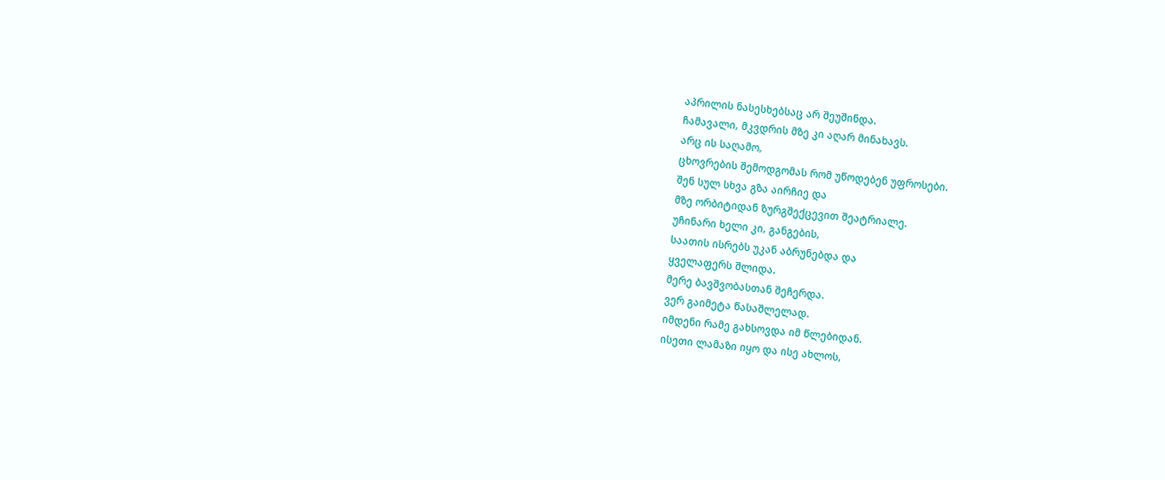აპრილის ნასესხებსაც არ შეუშინდა.
ჩამავალი, მკვდრის მზე კი აღარ მინახავს.
არც ის საღამო,
ცხოვრების შემოდგომას რომ უწოდებენ უფროსები.
შენ სულ სხვა გზა აირჩიე და
მზე ორბიტიდან ზურგშექცევით შეატრიალე.
უჩინარი ხელი კი, განგების,
საათის ისრებს უკან აბრუნებდა და
ყველაფერს შლიდა.
მერე ბავშვობასთან შეჩერდა.
ვერ გაიმეტა წასაშლელად.
იმდენი რამე გახსოვდა იმ წლებიდან.
ისეთი ლამაზი იყო და ისე ახლოს,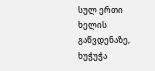სულ ერთი ხელის გაწვდენაზე,
ხუჭუჭა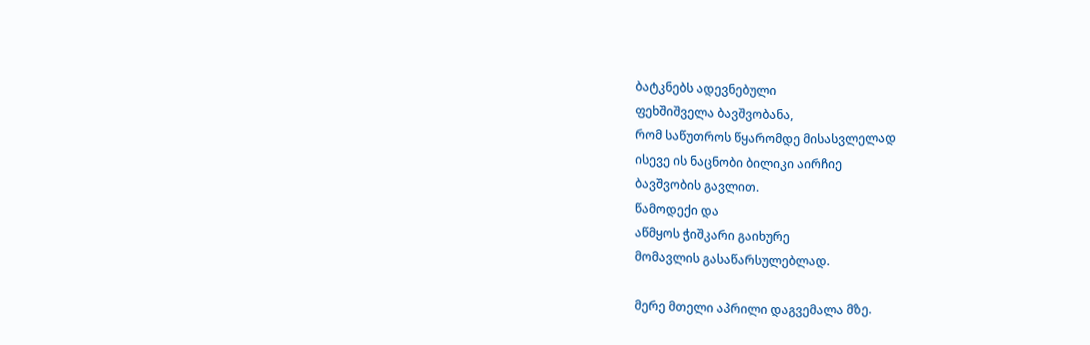ბატკნებს ადევნებული
ფეხშიშველა ბავშვობანა,
რომ საწუთროს წყარომდე მისასვლელად
ისევე ის ნაცნობი ბილიკი აირჩიე
ბავშვობის გავლით.
წამოდექი და
აწმყოს ჭიშკარი გაიხურე
მომავლის გასაწარსულებლად.

მერე მთელი აპრილი დაგვემალა მზე.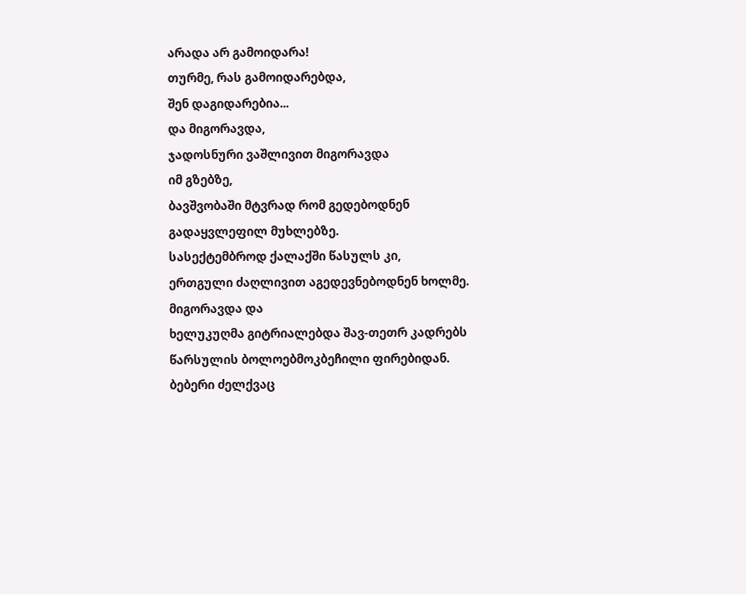არადა არ გამოიდარა!
თურმე, რას გამოიდარებდა,
შენ დაგიდარებია...
და მიგორავდა,
ჯადოსნური ვაშლივით მიგორავდა
იმ გზებზე,
ბავშვობაში მტვრად რომ გედებოდნენ
გადაყვლეფილ მუხლებზე.
სასექტემბროდ ქალაქში წასულს კი,
ერთგული ძაღლივით აგედევნებოდნენ ხოლმე.
მიგორავდა და
ხელუკუღმა გიტრიალებდა შავ-თეთრ კადრებს
წარსულის ბოლოებმოკბეჩილი ფირებიდან.
ბებერი ძელქვაც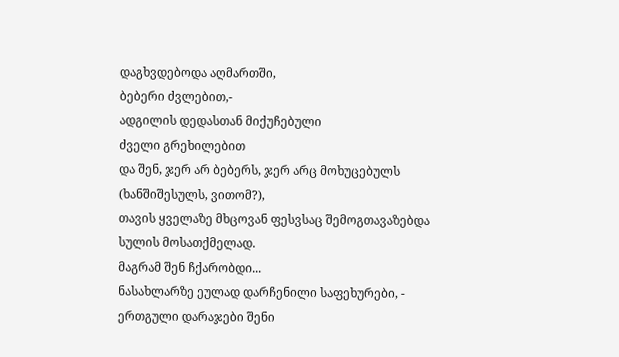დაგხვდებოდა აღმართში,
ბებერი ძვლებით,-
ადგილის დედასთან მიქუჩებული
ძველი გრეხილებით
და შენ, ჯერ არ ბებერს, ჯერ არც მოხუცებულს
(ხანშიშესულს, ვითომ?),
თავის ყველაზე მხცოვან ფესვსაც შემოგთავაზებდა
სულის მოსათქმელად.
მაგრამ შენ ჩქარობდი...
ნასახლარზე ეულად დარჩენილი საფეხურები, -
ერთგული დარაჯები შენი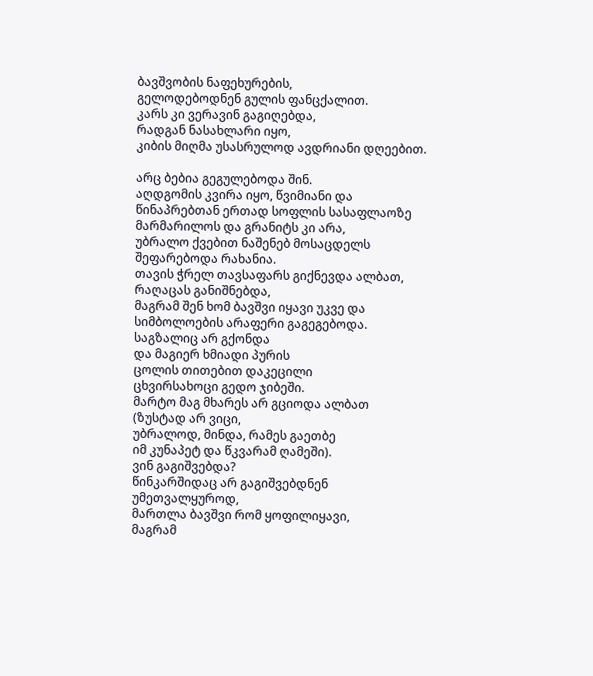ბავშვობის ნაფეხურების,
გელოდებოდნენ გულის ფანცქალით.
კარს კი ვერავინ გაგიღებდა,
რადგან ნასახლარი იყო,
კიბის მიღმა უსასრულოდ ავდრიანი დღეებით.

არც ბებია გეგულებოდა შინ.
აღდგომის კვირა იყო, წვიმიანი და
წინაპრებთან ერთად სოფლის სასაფლაოზე
მარმარილოს და გრანიტს კი არა,
უბრალო ქვებით ნაშენებ მოსაცდელს
შეფარებოდა რახანია.
თავის ჭრელ თავსაფარს გიქნევდა ალბათ,
რაღაცას განიშნებდა,
მაგრამ შენ ხომ ბავშვი იყავი უკვე და
სიმბოლოების არაფერი გაგეგებოდა.
საგზალიც არ გქონდა
და მაგიერ ხმიადი პურის
ცოლის თითებით დაკეცილი
ცხვირსახოცი გედო ჯიბეში.
მარტო მაგ მხარეს არ გციოდა ალბათ
(ზუსტად არ ვიცი,
უბრალოდ, მინდა, რამეს გაეთბე
იმ კუნაპეტ და წკვარამ ღამეში).
ვინ გაგიშვებდა?
წინკარშიდაც არ გაგიშვებდნენ უმეთვალყუროდ,
მართლა ბავშვი რომ ყოფილიყავი,
მაგრამ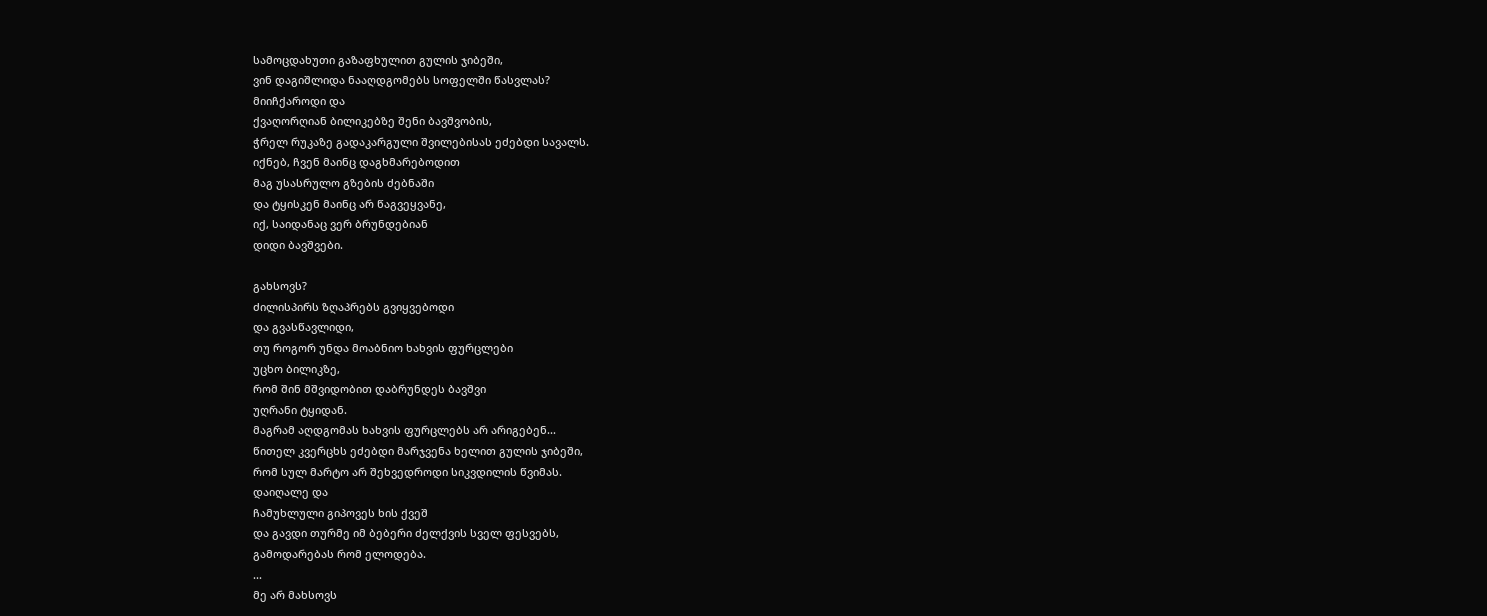სამოცდახუთი გაზაფხულით გულის ჯიბეში,
ვინ დაგიშლიდა ნააღდგომებს სოფელში წასვლას?
მიიჩქაროდი და
ქვაღორღიან ბილიკებზე შენი ბავშვობის,
ჭრელ რუკაზე გადაკარგული შვილებისას ეძებდი სავალს.
იქნებ, ჩვენ მაინც დაგხმარებოდით
მაგ უსასრულო გზების ძებნაში
და ტყისკენ მაინც არ წაგვეყვანე,
იქ, საიდანაც ვერ ბრუნდებიან
დიდი ბავშვები.

გახსოვს?
ძილისპირს ზღაპრებს გვიყვებოდი
და გვასწავლიდი,
თუ როგორ უნდა მოაბნიო ხახვის ფურცლები
უცხო ბილიკზე,
რომ შინ მშვიდობით დაბრუნდეს ბავშვი
უღრანი ტყიდან.
მაგრამ აღდგომას ხახვის ფურცლებს არ არიგებენ...
წითელ კვერცხს ეძებდი მარჯვენა ხელით გულის ჯიბეში,
რომ სულ მარტო არ შეხვედროდი სიკვდილის წვიმას.
დაიღალე და
ჩამუხლული გიპოვეს ხის ქვეშ
და გავდი თურმე იმ ბებერი ძელქვის სველ ფესვებს,
გამოდარებას რომ ელოდება.
...
მე არ მახსოვს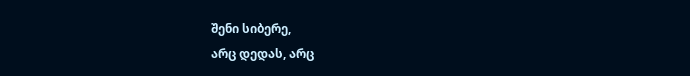შენი სიბერე,
არც დედას, არც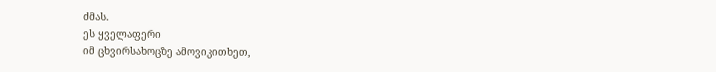ძმას.
ეს ყველაფერი
იმ ცხვირსახოცზე ამოვიკითხეთ,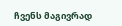ჩვენს მაგივრად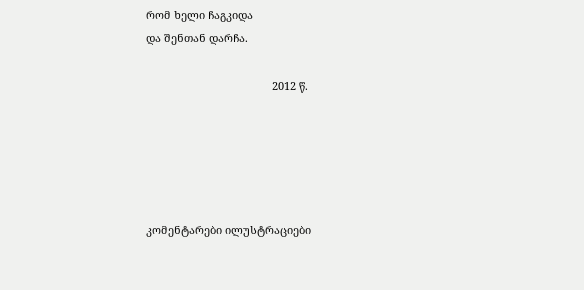რომ ხელი ჩაგკიდა
და შენთან დარჩა.

                                          2012 წ.





კომენტარები ილუსტრაციები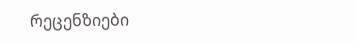რეცენზიები